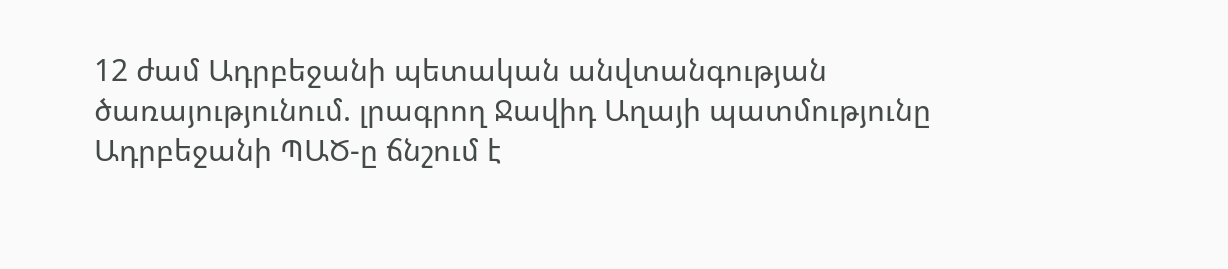12 ժամ Ադրբեջանի պետական անվտանգության ծառայությունում. լրագրող Ջավիդ Աղայի պատմությունը
Ադրբեջանի ՊԱԾ-ը ճնշում է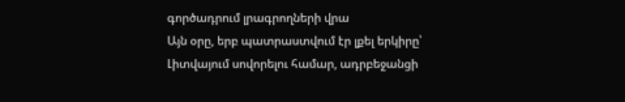գործադրում լրագրողների վրա
Այն օրը, երբ պատրաստվում էր լքել երկիրը՝ Լիտվայում սովորելու համար, ադրբեջանցի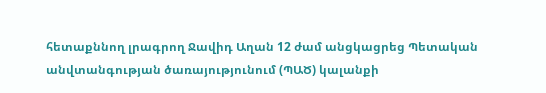հետաքննող լրագրող Ջավիդ Աղան 12 ժամ անցկացրեց Պետական անվտանգության ծառայությունում (ՊԱԾ) կալանքի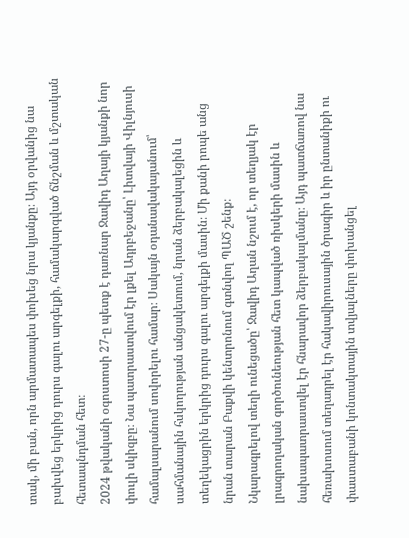տակ, մի բան, որն արմատապես փոխեց նրա կյանքը։ Այդ օրվանից նա բախվեց երկրից դուրս գալու արգելքի, համակարգված ճնշման և մշտական հետապնդման հետ։
2024 թվականի օգոստոսի 27-ը պետք է դառնար Ջավիդ Աղայի կյանքի նոր փուլի սկիզբը։ Նա պատրաստվում էր լքել Ադրբեջանը՝ Լիտվայի Վիլնյուսի համալսարանում սովորելու համար։ Սակայն օդանավակայանում՝ սահմանային հսկողության անցակետում, նրան ձերբակալեցին և տեղեկացրին երկրից դուրս գալու արգելքի մասին։ Մի քանի րոպե անց նրան տարան Բաքվի կենտրոնում գտնվող ՊԱԾ շենք։
Նկարագրելով տեղի ունեցածը՝ Ջավիդ Աղան նշում է, որ տեղյակ էր լրագրողական գործունեության հետ կապված ռիսկերի մասին և նախապատրաստվել էր հնարավոր ձերբակալմանը։ Այդ պատճառով նա հեռախոսում տեղադրել էր հակավիրուսային ծրագիր և իր ընտանիքի ու փաստաբանի կոնտակտային տվյալները փոխանցել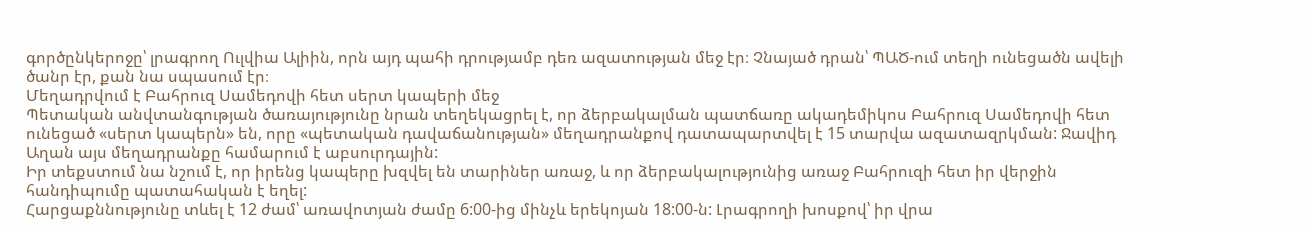գործընկերոջը՝ լրագրող Ուլվիա Ալիին, որն այդ պահի դրությամբ դեռ ազատության մեջ էր։ Չնայած դրան՝ ՊԱԾ-ում տեղի ունեցածն ավելի ծանր էր, քան նա սպասում էր։
Մեղադրվում է Բահրուզ Սամեդովի հետ սերտ կապերի մեջ
Պետական անվտանգության ծառայությունը նրան տեղեկացրել է, որ ձերբակալման պատճառը ակադեմիկոս Բահրուզ Սամեդովի հետ ունեցած «սերտ կապերն» են, որը «պետական դավաճանության» մեղադրանքով դատապարտվել է 15 տարվա ազատազրկման: Ջավիդ Աղան այս մեղադրանքը համարում է աբսուրդային:
Իր տեքստում նա նշում է, որ իրենց կապերը խզվել են տարիներ առաջ, և որ ձերբակալությունից առաջ Բահրուզի հետ իր վերջին հանդիպումը պատահական է եղել:
Հարցաքննությունը տևել է 12 ժամ՝ առավոտյան ժամը 6:00-ից մինչև երեկոյան 18:00-ն: Լրագրողի խոսքով՝ իր վրա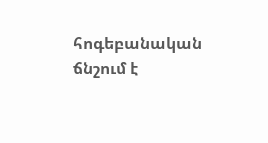հոգեբանական ճնշում է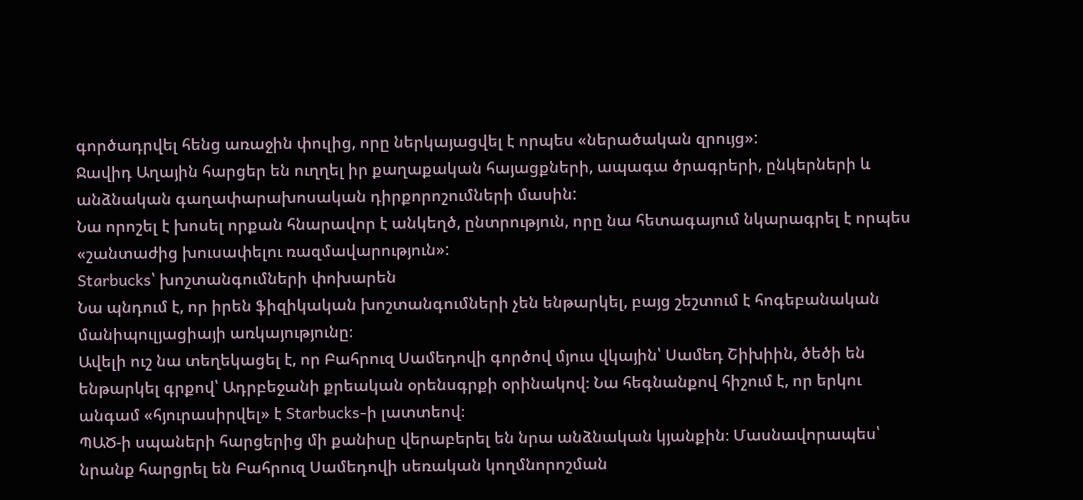գործադրվել հենց առաջին փուլից, որը ներկայացվել է որպես «ներածական զրույց»:
Ջավիդ Աղային հարցեր են ուղղել իր քաղաքական հայացքների, ապագա ծրագրերի, ընկերների և անձնական գաղափարախոսական դիրքորոշումների մասին:
Նա որոշել է խոսել որքան հնարավոր է անկեղծ, ընտրություն, որը նա հետագայում նկարագրել է որպես «շանտաժից խուսափելու ռազմավարություն»:
Starbucks՝ խոշտանգումների փոխարեն
Նա պնդում է, որ իրեն ֆիզիկական խոշտանգումների չեն ենթարկել, բայց շեշտում է հոգեբանական մանիպուլյացիայի առկայությունը։
Ավելի ուշ նա տեղեկացել է, որ Բահրուզ Սամեդովի գործով մյուս վկային՝ Սամեդ Շիխիին, ծեծի են ենթարկել գրքով՝ Ադրբեջանի քրեական օրենսգրքի օրինակով։ Նա հեգնանքով հիշում է, որ երկու անգամ «հյուրասիրվել» է Starbucks-ի լատտեով։
ՊԱԾ-ի սպաների հարցերից մի քանիսը վերաբերել են նրա անձնական կյանքին։ Մասնավորապես՝ նրանք հարցրել են Բահրուզ Սամեդովի սեռական կողմնորոշման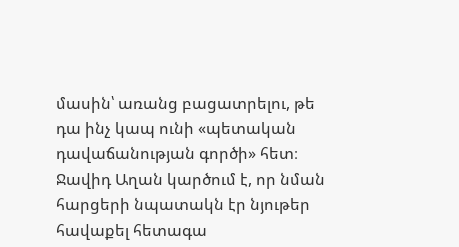մասին՝ առանց բացատրելու, թե դա ինչ կապ ունի «պետական դավաճանության գործի» հետ։
Ջավիդ Աղան կարծում է, որ նման հարցերի նպատակն էր նյութեր հավաքել հետագա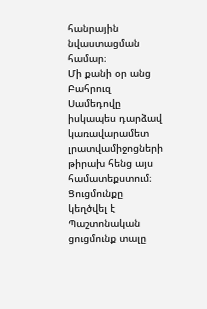հանրային նվաստացման համար։
Մի քանի օր անց Բահրուզ Սամեդովը իսկապես դարձավ կառավարամետ լրատվամիջոցների թիրախ հենց այս համատեքստում։
Ցուցմունքը կեղծվել է
Պաշտոնական ցուցմունք տալը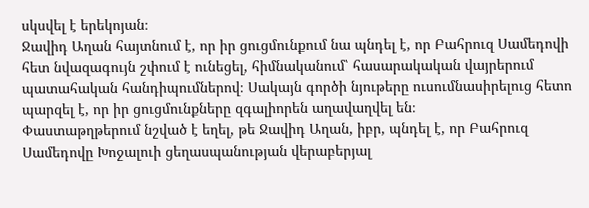սկսվել է երեկոյան։
Ջավիդ Աղան հայտնում է, որ իր ցուցմունքում նա պնդել է, որ Բահրուզ Սամեդովի հետ նվազագույն շփում է ունեցել, հիմնականում՝ հասարակական վայրերում պատահական հանդիպումներով։ Սակայն գործի նյութերը ուսումնասիրելուց հետո պարզել է, որ իր ցուցմունքները զգալիորեն աղավաղվել են։
Փաստաթղթերում նշված է եղել, թե Ջավիդ Աղան, իբր, պնդել է, որ Բահրուզ Սամեդովը Խոջալուի ցեղասպանության վերաբերյալ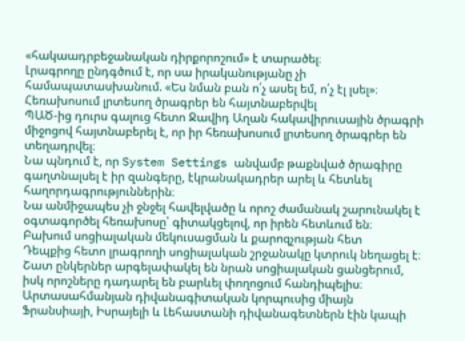«հակաադրբեջանական դիրքորոշում» է տարածել։
Լրագրողը ընդգծում է, որ սա իրականությանը չի համապատասխանում. «Ես նման բան ո՛չ ասել եմ, ո՛չ էլ լսել»։
Հեռախոսում լրտեսող ծրագրեր են հայտնաբերվել
ՊԱԾ-ից դուրս գալուց հետո Ջավիդ Աղան հակավիրուսային ծրագրի միջոցով հայտնաբերել է, որ իր հեռախոսում լրտեսող ծրագրեր են տեղադրվել։
Նա պնդում է, որ System Settings անվամբ թաքնված ծրագիրը գաղտնալսել է իր զանգերը, էկրանակադրեր արել և հետևել հաղորդագրություններին։
Նա անմիջապես չի ջնջել հավելվածը և որոշ ժամանակ շարունակել է օգտագործել հեռախոսը՝ գիտակցելով, որ իրեն հետևում են։
Բախում սոցիալական մեկուսացման և քարոզչության հետ
Դեպքից հետո լրագրողի սոցիալական շրջանակը կտրուկ նեղացել է։ Շատ ընկերներ արգելափակել են նրան սոցիալական ցանցերում, իսկ որոշները դադարել են բարևել փողոցում հանդիպելիս։
Արտասահմանյան դիվանագիտական կորպուսից միայն Ֆրանսիայի, Իսրայելի և Լեհաստանի դիվանագետներն էին կապի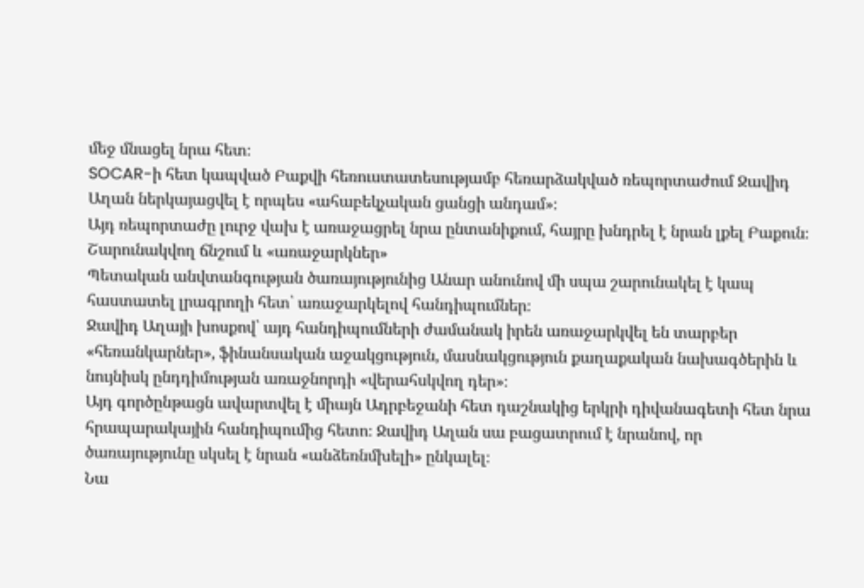մեջ մնացել նրա հետ։
SOCAR-ի հետ կապված Բաքվի հեռուստատեսությամբ հեռարձակված ռեպորտաժում Ջավիդ Աղան ներկայացվել է որպես «ահաբեկչական ցանցի անդամ»։
Այդ ռեպորտաժը լուրջ վախ է առաջացրել նրա ընտանիքում, հայրը խնդրել է նրան լքել Բաքուն։
Շարունակվող ճնշում և «առաջարկներ»
Պետական անվտանգության ծառայությունից Անար անունով մի սպա շարունակել է կապ հաստատել լրագրողի հետ՝ առաջարկելով հանդիպումներ։
Ջավիդ Աղայի խոսքով՝ այդ հանդիպումների ժամանակ իրեն առաջարկվել են տարբեր «հեռանկարներ», ֆինանսական աջակցություն, մասնակցություն քաղաքական նախագծերին և նույնիսկ ընդդիմության առաջնորդի «վերահսկվող դեր»։
Այդ գործընթացն ավարտվել է միայն Ադրբեջանի հետ դաշնակից երկրի դիվանագետի հետ նրա հրապարակային հանդիպումից հետո։ Ջավիդ Աղան սա բացատրում է նրանով, որ ծառայությունը սկսել է նրան «անձեռնմխելի» ընկալել։
Նա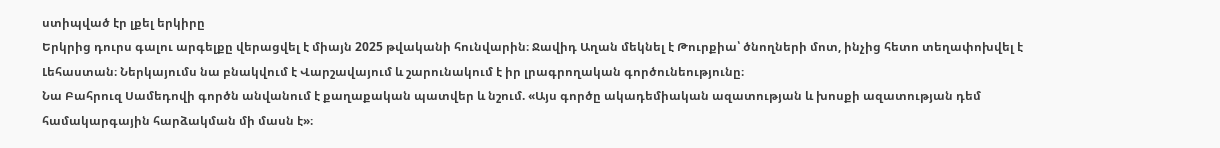ստիպված էր լքել երկիրը
Երկրից դուրս գալու արգելքը վերացվել է միայն 2025 թվականի հունվարին։ Ջավիդ Աղան մեկնել է Թուրքիա՝ ծնողների մոտ, ինչից հետո տեղափոխվել է Լեհաստան։ Ներկայումս նա բնակվում է Վարշավայում և շարունակում է իր լրագրողական գործունեությունը։
Նա Բահրուզ Սամեդովի գործն անվանում է քաղաքական պատվեր և նշում. «Այս գործը ակադեմիական ազատության և խոսքի ազատության դեմ համակարգային հարձակման մի մասն է»։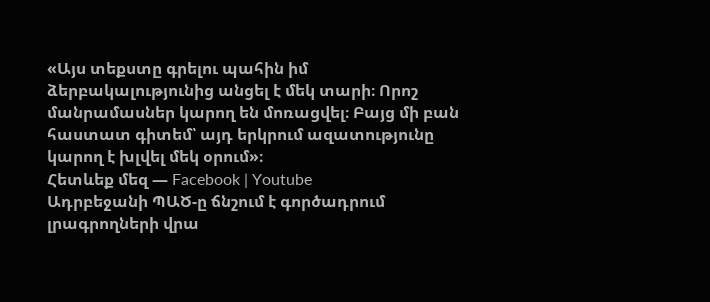«Այս տեքստը գրելու պահին իմ ձերբակալությունից անցել է մեկ տարի։ Որոշ մանրամասներ կարող են մոռացվել։ Բայց մի բան հաստատ գիտեմ՝ այդ երկրում ազատությունը կարող է խլվել մեկ օրում»։
Հետևեք մեզ — Facebook | Youtube
Ադրբեջանի ՊԱԾ-ը ճնշում է գործադրում լրագրողների վրա